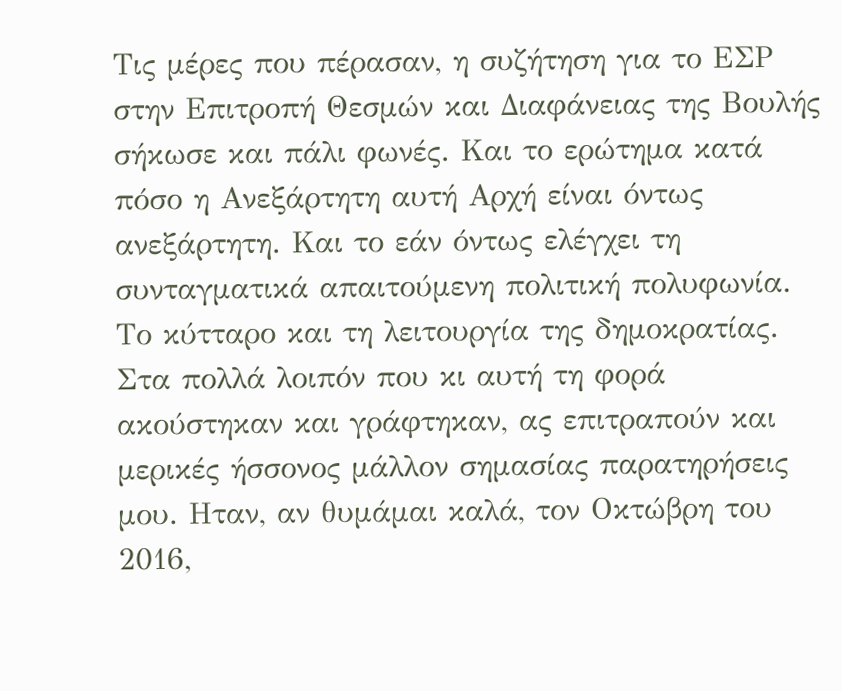Τις μέρες που πέρασαν, η συζήτηση για το ΕΣΡ στην Επιτροπή Θεσμών και Διαφάνειας της Βουλής σήκωσε και πάλι φωνές. Και το ερώτημα κατά πόσο η Ανεξάρτητη αυτή Αρχή είναι όντως ανεξάρτητη. Και το εάν όντως ελέγχει τη συνταγματικά απαιτούμενη πολιτική πολυφωνία. Το κύτταρο και τη λειτουργία της δημοκρατίας.
Στα πολλά λοιπόν που κι αυτή τη φορά ακούστηκαν και γράφτηκαν, ας επιτραπούν και μερικές ήσσονος μάλλον σημασίας παρατηρήσεις μου. Ηταν, αν θυμάμαι καλά, τον Οκτώβρη του 2016,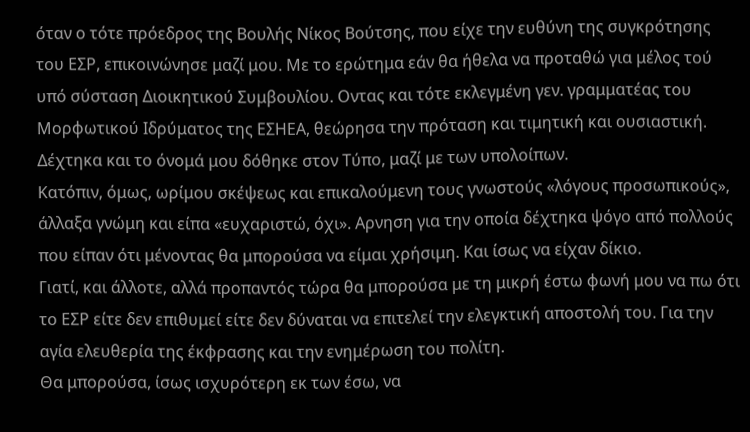όταν ο τότε πρόεδρος της Βουλής Νίκος Βούτσης, που είχε την ευθύνη της συγκρότησης του ΕΣΡ, επικοινώνησε μαζί μου. Με το ερώτημα εάν θα ήθελα να προταθώ για μέλος τού υπό σύσταση Διοικητικού Συμβουλίου. Οντας και τότε εκλεγμένη γεν. γραμματέας του Μορφωτικού Ιδρύματος της ΕΣΗΕΑ, θεώρησα την πρόταση και τιμητική και ουσιαστική. Δέχτηκα και το όνομά μου δόθηκε στον Τύπο, μαζί με των υπολοίπων.
Κατόπιν, όμως, ωρίμου σκέψεως και επικαλούμενη τους γνωστούς «λόγους προσωπικούς», άλλαξα γνώμη και είπα «ευχαριστώ, όχι». Αρνηση για την οποία δέχτηκα ψόγο από πολλούς που είπαν ότι μένοντας θα μπορούσα να είμαι χρήσιμη. Και ίσως να είχαν δίκιο.
Γιατί, και άλλοτε, αλλά προπαντός τώρα θα μπορούσα με τη μικρή έστω φωνή μου να πω ότι το ΕΣΡ είτε δεν επιθυμεί είτε δεν δύναται να επιτελεί την ελεγκτική αποστολή του. Για την αγία ελευθερία της έκφρασης και την ενημέρωση του πολίτη.
Θα μπορούσα, ίσως ισχυρότερη εκ των έσω, να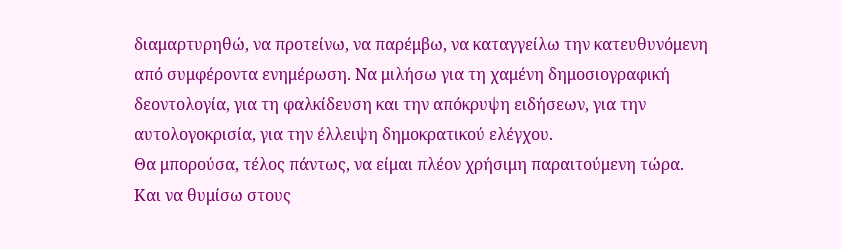διαμαρτυρηθώ, να προτείνω, να παρέμβω, να καταγγείλω την κατευθυνόμενη από συμφέροντα ενημέρωση. Να μιλήσω για τη χαμένη δημοσιογραφική δεοντολογία, για τη φαλκίδευση και την απόκρυψη ειδήσεων, για την αυτολογοκρισία, για την έλλειψη δημοκρατικού ελέγχου.
Θα μπορούσα, τέλος πάντως, να είμαι πλέον χρήσιμη παραιτούμενη τώρα. Και να θυμίσω στους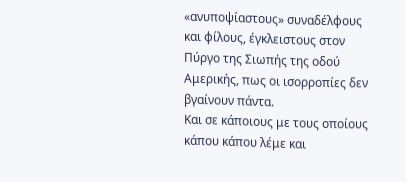«ανυποψίαστους» συναδέλφους και φίλους, έγκλειστους στον Πύργο της Σιωπής της οδού Αμερικής, πως οι ισορροπίες δεν βγαίνουν πάντα.
Και σε κάποιους με τους οποίους κάπου κάπου λέμε και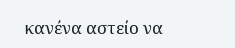κανένα αστείο να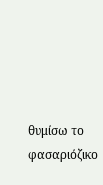θυμίσω το φασαριόζικο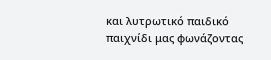και λυτρωτικό παιδικό παιχνίδι μας φωνάζοντας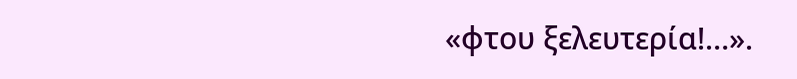«φτου ξελευτερία!…».